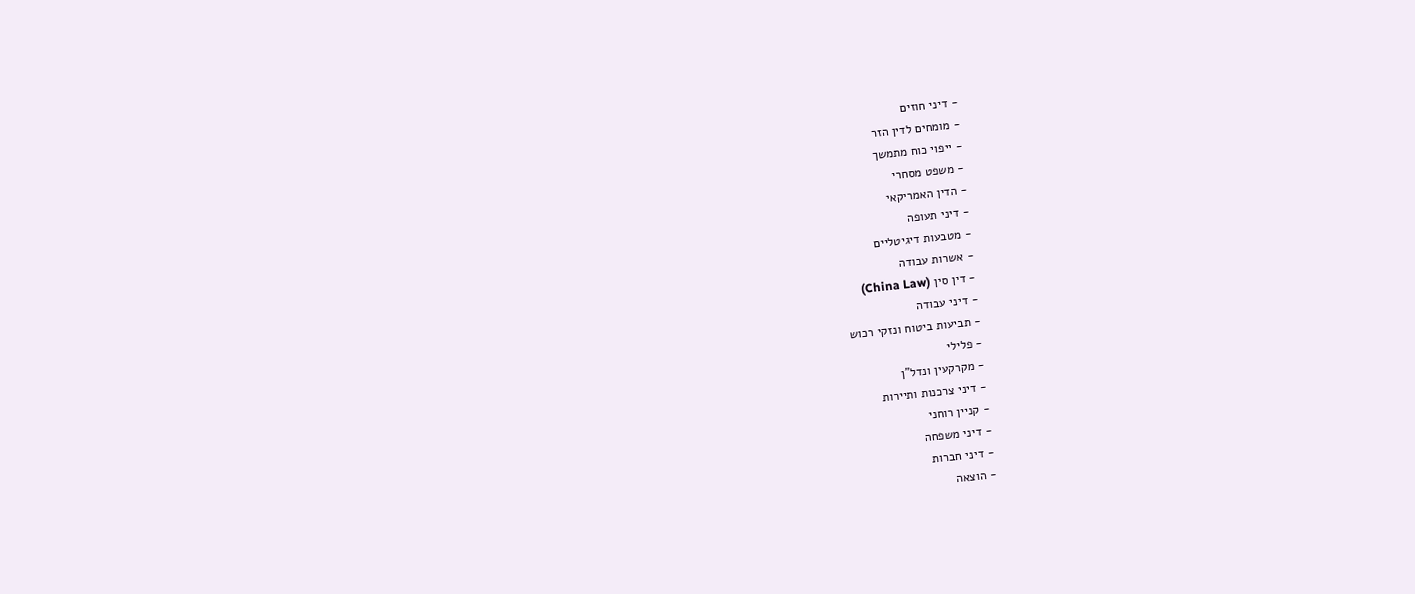- דיני חוזים
- מומחים לדין הזר
- ייפוי כוח מתמשך
- משפט מסחרי
- הדין האמריקאי
- דיני תעופה
- מטבעות דיגיטליים
- אשרות עבודה
- דין סין (China Law)
- דיני עבודה
- תביעות ביטוח ונזקי רכוש
- פלילי
- מקרקעין ונדל"ן
- דיני צרכנות ותיירות
- קניין רוחני
- דיני משפחה
- דיני חברות
- הוצאה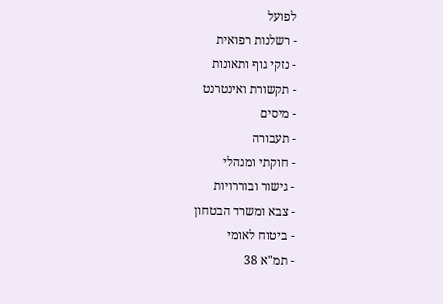לפועל
- רשלנות רפואית
- נזקי גוף ותאונות
- תקשורת ואינטרנט
- מיסים
- תעבורה
- חוקתי ומנהלי
- גישור ובוררויות
- צבא ומשרד הבטחון
- ביטוח לאומי
- תמ"א 38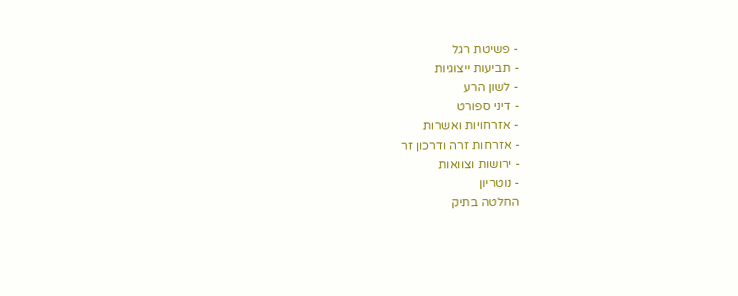- פשיטת רגל
- תביעות ייצוגיות
- לשון הרע
- דיני ספורט
- אזרחויות ואשרות
- אזרחות זרה ודרכון זר
- ירושות וצוואות
- נוטריון
החלטה בתיק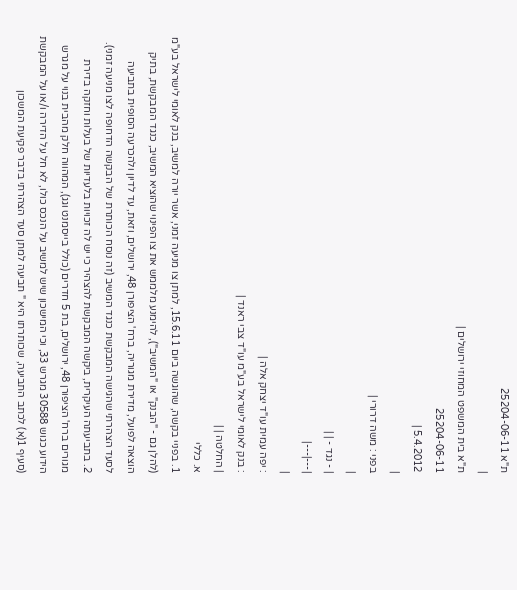ת"א 25204-06-11
|
ת"א בית המשפט המחוזי ירושלים |
25204-06-11
5.4.2012 |
|
בפני : משה דרורי |
|
| - נגד - | |
|---|---|
|
: יפה עמית עו"ד יצחק אלה |
: בנק לאומי לישראל בע"מ עו"ד צבי ראנד |
| החלטה | |
א. כללי
1. בפניי בקשה, שהוגשה ביום 15.6.11, למתן צו מניעה זמני, אשר יורה למשיב, בנק לאומי לישראל בע"מ (להלן גם - "הבנק" או "המשיב"), להימנע מלממש את צו הפינוי שהוציא המשיב, כנגד המבקשת, בתיק הוצאה לפועל, מדירת מגוריה, ברח' הציפורן 48, ירושלים, וזאת, עד לדיון ולהכרעה הסופית בתביעה לסעד הצהרתי שהגישה המבקשת כנגד המשיב (זה נוסח הכותרת של הבקשה הדחופה לצו מניעה זמני).
2. בתביעתה העיקרית, ביקשה המבקשת להצהיר כי יש לה זכויות בלעדיות של בעלות וחזקה בדירת מגורים ברח' הציפורן 48, ירושלים, בת 5 חדרים (כולל בייסמנט וגג), המהווה חלק מהבית בנוי על מגרש הידוע כגוש 30588 מגרש 33, וכי המישכון שיש למשיב על הנכס כולו, לא חל על הדירה ו/או על המבקשת (סעיף 1(א) לכתב התביעה, שכותרתו היא " תביעה למתן סעד הצהרתי בדבר פקיעת המשכון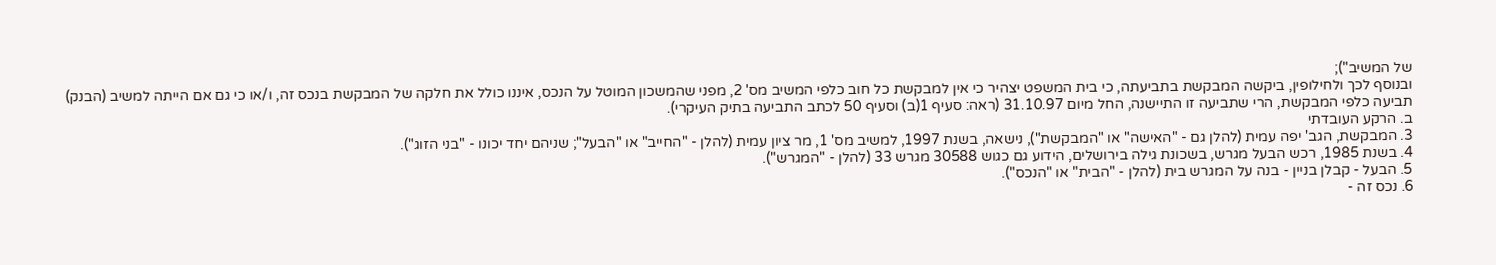של המשיב");
ובנוסף לכך ולחילופין, ביקשה המבקשת בתביעתה, כי בית המשפט יצהיר כי אין למבקשת כל חוב כלפי המשיב מס' 2, מפני שהמשכון המוטל על הנכס, איננו כולל את חלקה של המבקשת בנכס זה, ו/או כי גם אם הייתה למשיב (הבנק) תביעה כלפי המבקשת, הרי שתביעה זו התיישנה, החל מיום 31.10.97 (ראה: סעיף 1(ב) וסעיף 50 לכתב התביעה בתיק העיקרי).
ב. הרקע העובדתי
3. המבקשת, הגב' יפה עמית (להלן גם - "האישה" או "המבקשת"), נישאה, בשנת 1997, למשיב מס' 1, מר ציון עמית (להלן - "החייב" או "הבעל"; שניהם יחד יכונו - "בני הזוג").
4. בשנת 1985, רכש הבעל מגרש, בשכונת גילה בירושלים, הידוע גם כגוש 30588 מגרש 33 (להלן - "המגרש").
5. הבעל - קבלן בניין - בנה על המגרש בית (להלן - "הבית" או "הנכס").
6. נכס זה -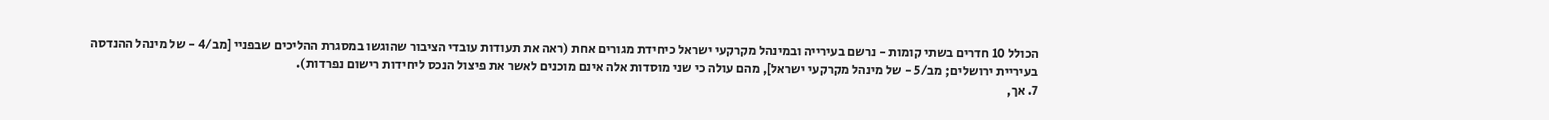הכולל 10 חדרים בשתי קומות - נרשם בעירייה ובמינהל מקרקעי ישראל כיחידת מגורים אחת (ראה את תעודות עובדי הציבור שהוגשו במסגרת ההליכים שבפניי [מב/4 - של מינהל ההנדסה בעיריית ירושלים; מב/5 - של מינהל מקרקעי ישראל], מהם עולה כי שני מוסדות אלה אינם מוכנים לאשר את פיצול הנכס ליחידות רישום נפרדות).
7. אך,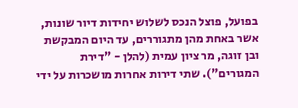בפועל, פוצל הנכס לשלוש יחידות דיור שונות, אשר באחת מהן מתגוררים, עד היום המבקשת ובן זוגה, מר ציון עמית (להלן - "דירת המגורים"). שתי דירות אחרות מושכרות על ידי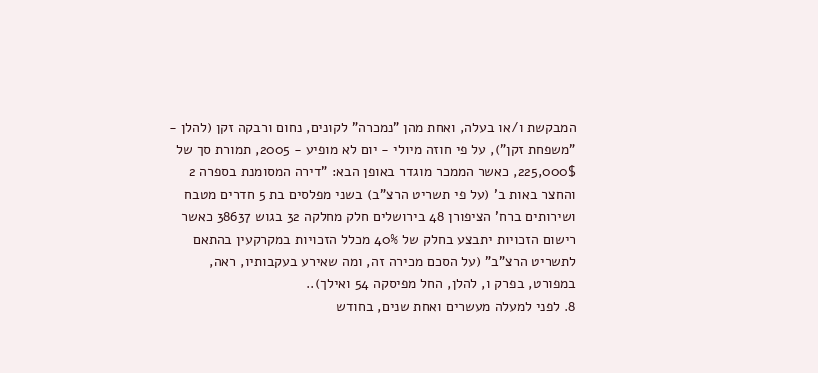המבקשת ו/או בעלה, ואחת מהן "נמכרה" לקונים, נחום ורבקה זקן (להלן - "משפחת זקן"), על פי חוזה מיולי - יום לא מופיע - 2005, תמורת סך של 225,000$, כאשר הממכר מוגדר באופן הבא: "דירה המסומנת בספרה 2 והחצר באות ב' (על פי תשריט הרצ"ב) בשני מפלסים בת 5 חדרים מטבח ושירותים ברח' הציפורן 48 בירושלים חלק מחלקה 32 בגוש 38637 כאשר רישום הזכויות יתבצע בחלק של 40% מכלל הזכויות במקרקעין בהתאם לתשריט הרצ"ב" (על הסכם מכירה זה, ומה שאירע בעקבותיו, ראה, במפורט, בפרק ו, להלן, החל מפיסקה 54 ואילך)..
8. לפני למעלה מעשרים ואחת שנים, בחודש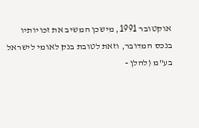אוקטובר 1991, מישכן המשיב את זכויותיו בנכס המדובר, וזאת לטובת בנק לאומי לישראל בע"מ (להלן -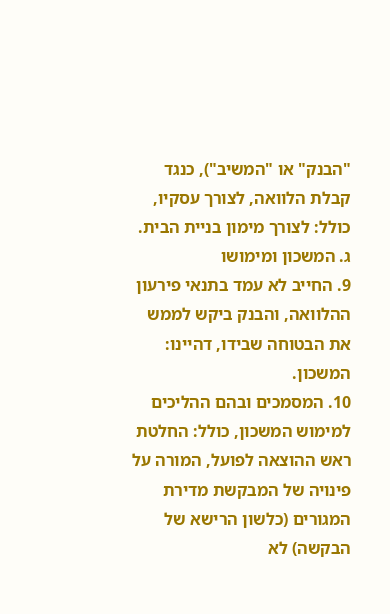"הבנק" או "המשיב"), כנגד קבלת הלוואה, לצורך עסקיו, כולל: לצורך מימון בניית הבית.
ג. המשכון ומימושו
9. החייב לא עמד בתנאי פירעון ההלוואה, והבנק ביקש לממש את הבטוחה שבידו, דהיינו: המשכון.
10. המסמכים ובהם ההליכים למימוש המשכון, כולל: החלטת ראש ההוצאה לפועל, המורה על פינויה של המבקשת מדירת המגורים (כלשון הרישא של הבקשה) לא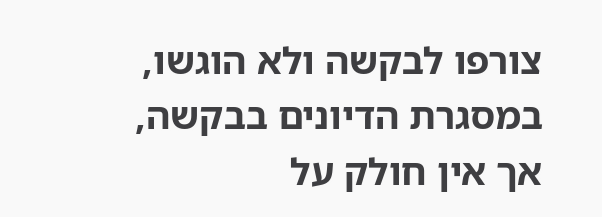צורפו לבקשה ולא הוגשו, במסגרת הדיונים בבקשה, אך אין חולק על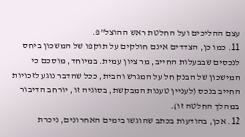עצם ההליכים ועל החלטת ראש ההוצל"פ.
11. כמו כן, הצדדים אינם חולקים על תוקפו של המשכון ביחס לנכסים שבבעלות החייב, מר ציון עמית. במיוחד, מוסכם כי המישכון של הבנק חל על המגרש והבית, ככל שהדבר נוגע לזכויות החייב בנכס (לעניין טענות המבקשת, בסוגיה זו, יורחב הדיבור במהלך החלטה זו).
12. אכן, בהודעות בכתב שהוגשו בימים האחרונים, ניכרת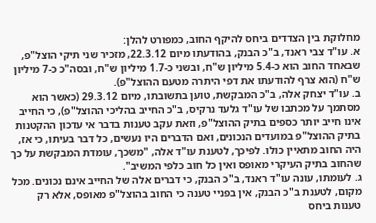מחלוקת בין הצדדים ביחס להיקף החוב, כמפורט להלן:
א. עו"ד צבי ראנד, ב"כ הבנק, בהודעתו מיום 22.3.12, מזכיר שני תיקי הוצל"פ, שבאחד החוב הוא כ-5.4 מיליון ש"ח, ובשני כ-1.7 מיליון ש"ח, ובסה"כ כ-7 מיליון ש"ח (הוא צרף להודעתו את דפי היתרה מטעם ההוצל"פ).
ב. עו"ד יצחק אלה, ב"כ המבקשת, טוען בתשובתו, מיום 29.3.12 (כאשר הוא מסתמך על מכתבו של עו"ד גלעד נרקיס, ב"כ החייב בהליכי ההוצל"פ), כי החייב אינו חייב יותר כספים בתיק ההוצל"פ, וזאת עקב טענות בדבר אי עדכון ההקטנות בתיק ההוצל"פ במועדים הנכונים, ואם הדברים היו נעשים, כל דבר בעיתו, כי אז, היה החוב מתאיין כולו. לפיכך, לטענת עו"ד אלה, "משכך, עומדת המבקשת על כך שהחוב בתיק העיקרי מאופס ואין כל חוב כלפי המשיב".
ג. לעומתו, עונה עו"ד ראנד, ב"כ הבנק, כי דברים אלה של החייב אינם נכונים. מכל מקום, לטענת ב"כ הבנק, אין בפניי טענה כי החוב בהוצל"פ מאופס, אלא רק טענות ביחס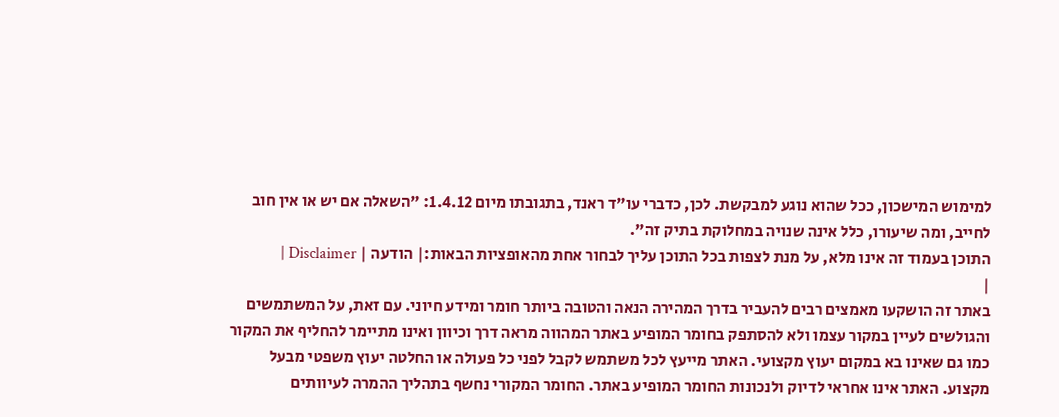למימוש המישכון, ככל שהוא נוגע למבקשת. לכן, כדברי עו"ד ראנד, בתגובתו מיום 1.4.12: "השאלה אם יש או אין חוב לחייב, ומה שיעורו, כלל אינה שנויה במחלוקת בתיק זה".
התוכן בעמוד זה אינו מלא, על מנת לצפות בכל התוכן עליך לבחור אחת מהאופציות הבאות:| הודעה | Disclaimer |
|
באתר זה הושקעו מאמצים רבים להעביר בדרך המהירה הנאה והטובה ביותר חומר ומידע חיוני. עם זאת, על המשתמשים והגולשים לעיין במקור עצמו ולא להסתפק בחומר המופיע באתר המהווה מראה דרך וכיוון ואינו מתיימר להחליף את המקור כמו גם שאינו בא במקום יעוץ מקצועי. האתר מייעץ לכל משתמש לקבל לפני כל פעולה או החלטה יעוץ משפטי מבעל מקצוע. האתר אינו אחראי לדיוק ולנכונות החומר המופיע באתר. החומר המקורי נחשף בתהליך ההמרה לעיוותים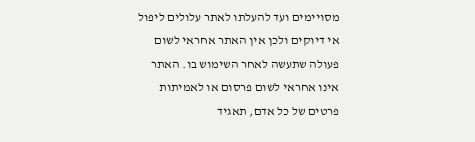מסויימים ועד להעלתו לאתר עלולים ליפול אי דיוקים ולכן אין האתר אחראי לשום פעולה שתעשה לאחר השימוש בו. האתר אינו אחראי לשום פרסום או לאמיתות פרטים של כל אדם, תאגיד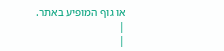או גוף המופיע באתר. |
|